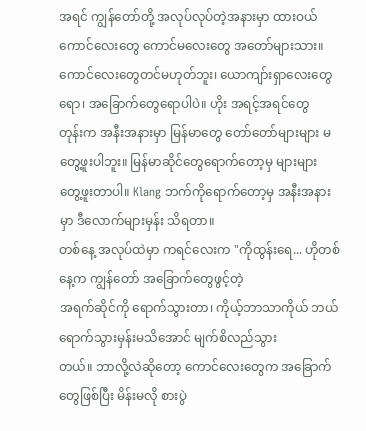အရင် ကျွန်တော်တို့ အလုပ်လုပ်တဲ့အနားမှာ ထားဝယ်ကောင်လေးတွေ ကောင်မလေးတွေ အတော်များသား။
ကောင်လေးတွေတင်မဟုတ်ဘူး၊ ယောကျာ်းရှာလေးတွေရော၊ အခြောက်တွေရောပါပဲ။ ဟိုး အရင့်အရင်တွေ
တုန်းက အနီးအနားမှာ မြန်မာတွေ တော်တော်များများ မတွေ့ဖူးပါဘူး။ မြန်မာဆိုင်တွေရောက်တော့မှ များများ
တွေ့ဖူးတာပါ။ Klang ဘက်ကိုရောက်တော့မှ အနီးအနားမှာ ဒီလောက်များမှန်း သိရတာ။
တစ်နေ့ အလုပ်ထဲမှာ ကရင်လေးက "ကိုထွန်းရေ... ဟိုတစ်နေ့က ကျွန်တော် အခြောက်တွေဖွင့်တဲ့
အရက်ဆိုင်ကို ရောက်သွားတာ၊ ကိုယ့်ဘာသာကိုယ် ဘယ်ရောက်သွားမှန်းမသိအောင် မျက်စိလည်သွား
တယ်။ ဘာလို့လဲဆိုတော့ ကောင်လေးတွေက အခြောက်တွေဖြစ်ပြီး မိန်းမလို စားပွဲ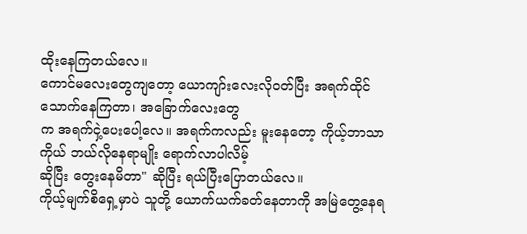ထိုးနေကြတယ်လေ။
ကောင်မလေးတွေကျတော့ ယောကျာ်းလေးလိုဝတ်ပြီး အရက်ထိုင်သောက်နေကြတာ၊ အခြောက်လေးတွေ
က အရက်ငှဲ့ပေးပေါ့လေ။ အရက်ကလည်း မူးနေတော့ ကိုယ့်ဘာသာကိုယ် ဘယ်လိုနေရာမျိုး ရောက်လာပါလိမ့်
ဆိုပြီး တွေးနေမိတာ" ဆိုပြီး ရယ်ပြီးပြောတယ်လေ။
ကိုယ့်မျက်စိရှေ့မှာပဲ သူတို့ ယောက်ယက်ခတ်နေတာကို အမြဲတွေ့နေရ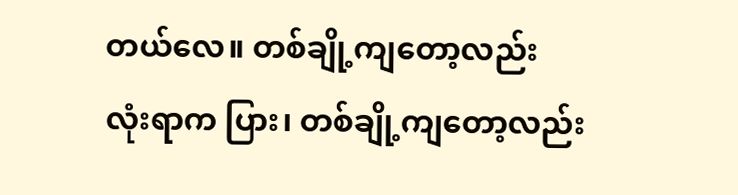တယ်လေ။ တစ်ချို့ကျတော့လည်း
လုံးရာက ပြား၊ တစ်ချို့ကျတော့လည်း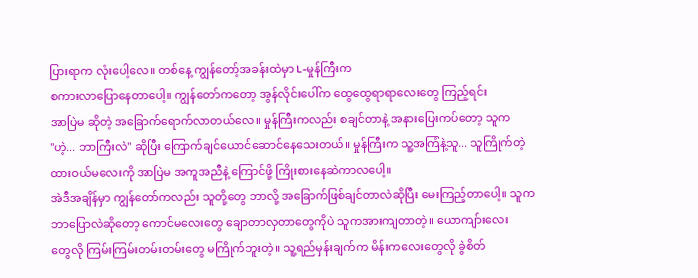ပြားရာက လုံးပေါ့လေ။ တစ်နေ့ ကျွန်တော့်အခန်းထဲမှာ L-မှုန်ကြီးက
စကားလာပြောနေတာပေါ့။ ကျွန်တော်ကတော့ အွန်လိုင်းပေါ်က ထွေထွေရာရာလေးတွေ ကြည့်ရင်း
အာပြဲမ ဆိုတဲ့ အခြောက်ရောက်လာတယ်လေ။ မှုန်ကြီးကလည်း စချင်တာနဲ့ အနားပြေးကပ်တော့ သူက
"ဟဲ့... ဘာကြီးလဲ" ဆိုပြီး ကြောက်ချင်ယောင်ဆောင်နေသေးတယ်။ မှုန်ကြီးက သူ့အကြံနဲ့သူ... သူကြိုက်တဲ့
ထားဝယ်မလေးကို အာပြဲမ အကူအညီနဲ့ ကြောင်ဖို့ ကြိုးစားနေဆဲကာလပေါ့။
အဲဒီအချိန်မှာ ကျွန်တော်ကလည်း သူတို့တွေ ဘာလို့ အခြောက်ဖြစ်ချင်တာလဲဆိုပြီး မေးကြည့်တာပေါ့။ သူက
ဘာပြောလဲဆိုတော့ ကောင်မလေးတွေ ချောတာလှတာတွေကိုပဲ သူကအားကျတာတဲ့။ ယောကျာ်းလေး
တွေလို ကြမ်းကြမ်းတမ်းတမ်းတွေ မကြိုက်ဘူးတဲ့။ သူ့ရည်မှန်းချက်က မိန်းကလေးတွေလို ခွဲစိတ်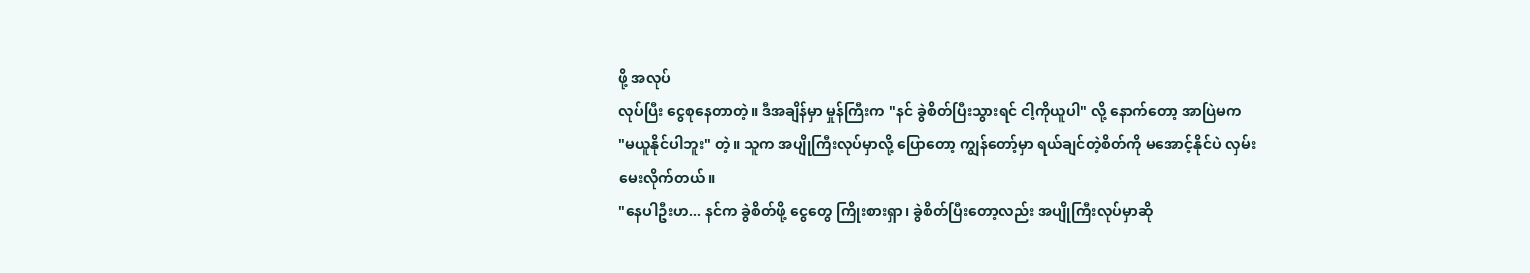ဖို့ အလုပ်
လုပ်ပြီး ငွေစုနေတာတဲ့။ ဒီအချိန်မှာ မှုန်ကြီးက "နင် ခွဲစိတ်ပြီးသွားရင် ငါ့ကိုယူပါ" လို့ နောက်တော့ အာပြဲမက
"မယူနိုင်ပါဘူး" တဲ့။ သူက အပျိုကြီးလုပ်မှာလို့ ပြောတော့ ကျွန်တော့်မှာ ရယ်ချင်တဲ့စိတ်ကို မအောင့်နိုင်ပဲ လှမ်း
မေးလိုက်တယ်။
"နေပါဦးဟ... နင်က ခွဲစိတ်ဖို့ ငွေတွေ ကြိုးစားရှာ၊ ခွဲစိတ်ပြီးတော့လည်း အပျိုကြီးလုပ်မှာဆို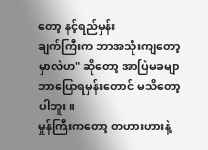တော့ နင့်ရည်မှန်း
ချက်ကြီးက ဘာအသုံးကျတော့မှာလဲဟ" ဆိုတော့ အာပြဲမခမျာ ဘာပြောရမှန်းတောင် မသိတော့ပါဘူး။
မှုန်ကြီးကတော့ တဟားဟားနဲ့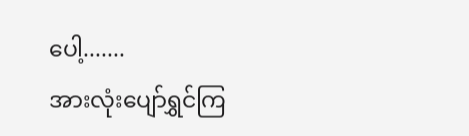ပေါ့.......
အားလုံးပျော်ရွှင်ကြ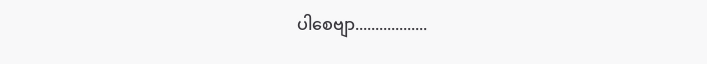ပါစေဗျာ..................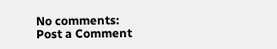No comments:
Post a Comment